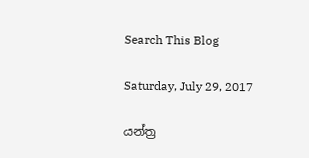Search This Blog

Saturday, July 29, 2017

යන්ත්‍ර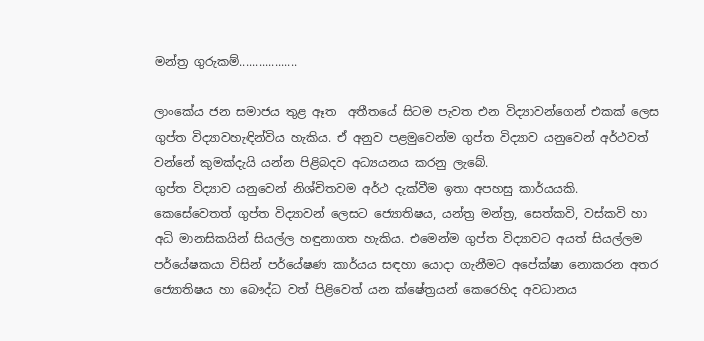මන්ත්‍ර ගුරුකම්..................

ලාංකේය ජන සමාජය තුළ ඈත  අතීතයේ සිටම පැවත එන විද්‍යාවන්ගෙන් එකක් ලෙස ගුප්ත විද්‍යාවහැඳින්විය හැකිය. ඒ අනුව පළමුවෙන්ම ගුප්ත විද්‍යාව යනුවෙන් අර්ථවත් වන්නේ කුමක්දැයි යන්න පිළිබදව අධ්‍යයනය කරනු ලැබේ.
ගුප්ත විද්‍යාව යනුවෙන් නිශ්චිතවම අර්ථ දැක්වීම ඉතා අපහසු කාර්යයකි. කෙසේවෙතත් ගුප්ත විද්‍යාවන් ලෙසට ජ්‍යොතිෂය, යන්ත්‍ර මන්ත්‍ර, සෙත්කවි, වස්කවි හා අධි මානසිකයින් සියල්ල හඳුනාගත හැකිය. එමෙන්ම ගුප්ත විද්‍යාවට අයත් සියල්ලම පර්යේෂකයා විසින් පර්යේෂණ කාර්යය සඳහා යොදා ගැනීමට අපේක්ෂා නොකරන අතර ජ්‍යොතිෂය හා බෞද්ධ වත් පිළිවෙත් යන ක්ෂේත්‍රයන් කෙරෙහිද අවධානය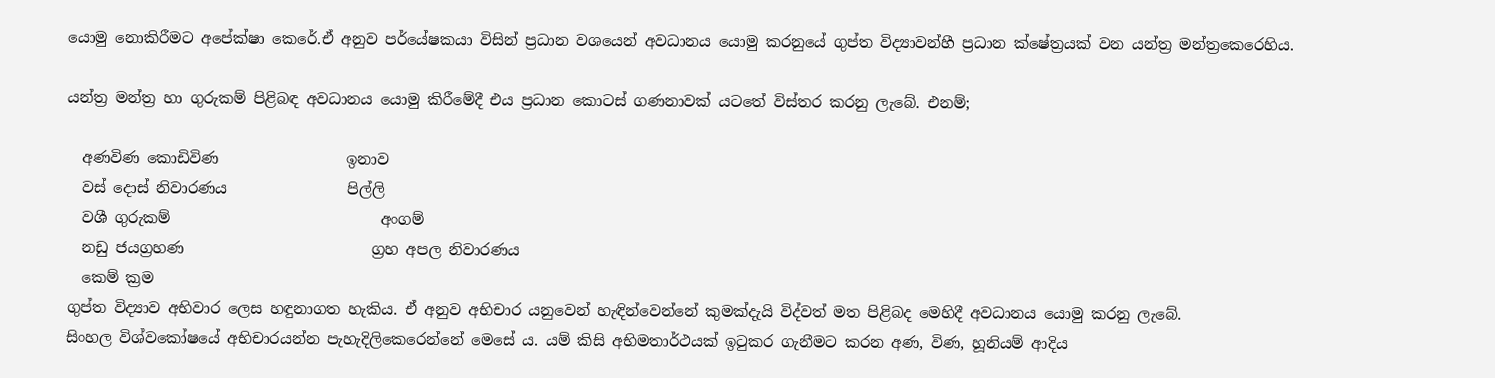යොමු නොකිරීමට අපේක්ෂා කෙරේ.ඒ අනුව පර්යේෂකයා විසින් ප්‍රධාන වශයෙන් අවධානය යොමු කරනුයේ ගුප්ත විද්‍යාවන්හී ප්‍රධාන ක්ෂේත්‍රයක් වන යන්ත්‍ර මන්ත්‍රකෙරෙහිය.

යන්ත්‍ර මන්ත්‍ර හා ගුරුකම් පිළිබඳ අවධානය යොමු කිරීමේදී එය ප්‍රධාන කොටස් ගණනාවක් යටතේ විස්තර කරනු ලැබේ. එනම්;

  අණවිණ කොඩිවිණ                 ඉනාව
  වස් දොස් නිවාරණය                පිල්ලි
  වශී ගුරුකම්                            අංගම්
  නඩු ජයග්‍රහණ                         ග්‍රහ අපල නිවාරණය
  කෙම් ක්‍රම
ගුප්ත විද්‍යාව අභිවාර ලෙස හඳුනාගත හැකිය. ඒ අනුව අභිචාර යනුවෙන් හැඳින්වෙන්නේ කුමක්දැයි විද්වත් මත පිළිබද මෙහිදී අවධානය යොමු කරනු ලැබේ.
සිංහල විශ්වකෝෂයේ අභිචාරයන්න පැහැදිලිකෙරෙන්නේ මෙසේ ය. යම් කිසි අභිමතාර්ථයක් ඉටුකර ගැනීමට කරන අණ, විණ, හූනියම් ආදිය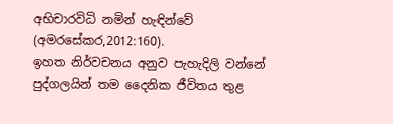අභිචාරවිධි නමින් හැඳින්වේ (අමරසේකර,2012:160).
ඉහත නිර්වචනය අනුව පැහැදිලි වන්නේ පුද්ගලයින් තම දෛනික ජීවිතය තුළ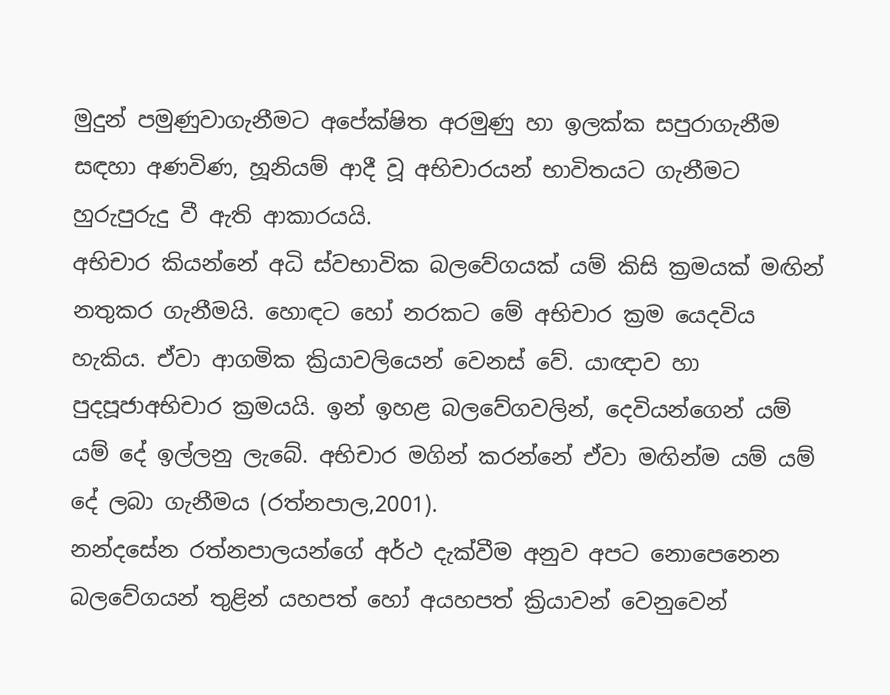මුදුන් පමුණුවාගැනීමට අපේක්ෂිත අරමුණු හා ඉලක්ක සපුරාගැනීම සඳහා අණවිණ, හූනියම් ආදී වූ අභිචාරයන් භාවිතයට ගැනීමට හුරුපුරුදු වී ඇති ආකාරයයි.
අභිචාර කියන්නේ අධි ස්වභාවික බලවේගයක් යම් කිසි ක්‍රමයක් මඟින් නතුකර ගැනීමයි. හොඳට හෝ නරකට මේ අභිචාර ක්‍රම යෙදවිය හැකිය. ඒවා ආගමික ක්‍රියාවලියෙන් වෙනස් වේ. යාඥාව හා පුදපූජාඅභිචාර ක්‍රමයයි. ඉන් ඉහළ බලවේගවලින්, දෙවියන්ගෙන් යම් යම් දේ ඉල්ලනු ලැබේ. අභිචාර මගින් කරන්නේ ඒවා මඟින්ම යම් යම් දේ ලබා ගැනීමය (රත්නපාල,2001).
නන්දසේන රත්නපාලයන්ගේ අර්ථ දැක්වීම අනුව අපට නොපෙනෙන බලවේගයන් තුළින් යහපත් හෝ අයහපත් ක්‍රියාවන් වෙනුවෙන්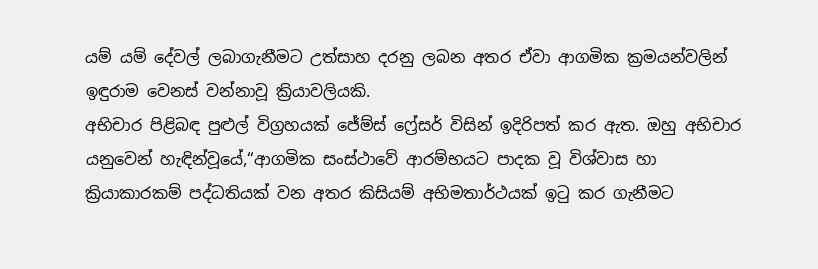යම් යම් දේවල් ලබාගැනීමට උත්සාහ දරනු ලබන අතර ඒවා ආගමික ක්‍රමයන්වලින් ඉඳුරාම වෙනස් වන්නාවූ ක්‍රියාවලියකි.
අභිචාර පිළිබඳ පුළුල් විග්‍රහයක් ජේම්ස් ෆ්‍රේසර් විසින් ඉදිරිපත් කර ඇත. ඔහු අභිචාර යනුවෙන් හැඳින්වූයේ,“ආගමික සංස්ථාවේ ආරම්භයට පාදක වූ විශ්වාස හා ක්‍රියාකාරකම් පද්ධතියක් වන අතර කිසියම් අභිමතාර්ථයක් ඉටු කර ගැනීමට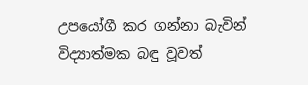උපයෝගී කර ගන්නා බැවින් විද්‍යාත්මක බඳු වූවත්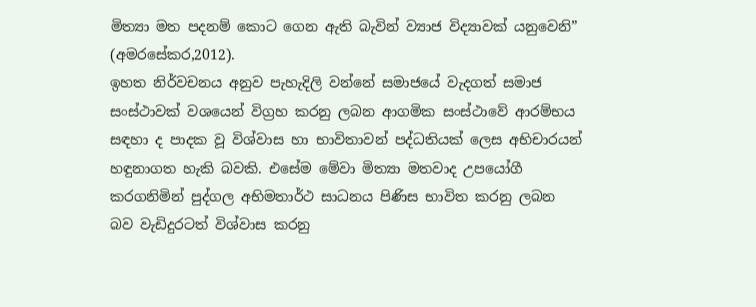මිත්‍යා මත පදනම් කොට ගෙන ඇති බැවින් ව්‍යාජ විද්‍යාවක් යනුවෙනි” (අමරසේකර,2012).
ඉහත නිර්වචනය අනුව පැහැදිලි වන්නේ සමාජයේ වැදගත් සමාජ සංස්ථාවක් වශයෙන් විග්‍රහ කරනු ලබන ආගමික සංස්ථාවේ ආරම්භය සඳහා ද පාදක වූ විශ්වාස හා භාවිතාවන් පද්ධතියක් ලෙස අභිචාරයන් හඳුනාගත හැකි බවකි. එසේම මේවා මිත්‍යා මතවාද උපයෝගී කරගනිමින් පුද්ගල අභිමතාර්ථ සාධනය පිණිස භාවිත කරනු ලබන බව වැඩිදුරටත් විශ්වාස කරනු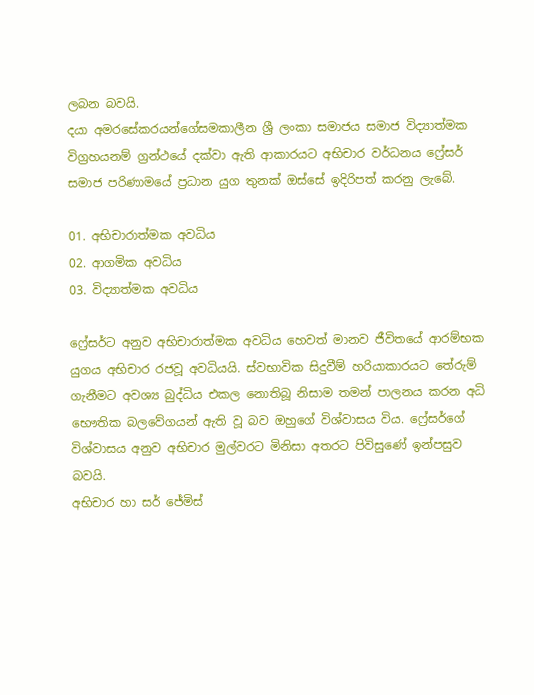ලබන බවයි.
දයා අමරසේකරයන්ගේසමකාලීන ශ්‍රී ලංකා සමාජය සමාජ විද්‍යාත්මක විග්‍රහයනම් ග්‍රන්ථයේ දක්වා ඇති ආකාරයට අභිචාර වර්ධනය ෆ්‍රේසර් සමාජ පරිණාමයේ ප්‍රධාන යුග තුනක් ඔස්සේ ඉදිරිපත් කරනු ලැබේ.

01. අභිචාරාත්මක අවධිය
02. ආගමික අවධිය
03. විද්‍යාත්මක අවධිය

ෆ්‍රේසර්ට අනුව අභිචාරාත්මක අවධිය හෙවත් මානව ජීවිතයේ ආරම්භක යුගය අභිචාර රජවූ අවධියයි. ස්වභාවික සිදුවීම් හරියාකාරයට තේරුම් ගැනීමට අවශ්‍ය බුද්ධිය එකල නොතිබූ නිසාම තමන් පාලනය කරන අධි භෞතික බලවේගයන් ඇති වූ බව ඔහුගේ විශ්වාසය විය. ෆ්‍රේසර්ගේ විශ්වාසය අනුව අභිචාර මුල්වරට මිනිසා අතරට පිවිසුණේ ඉන්පසුව බවයි.
අභිචාර හා සර් ජේමිස්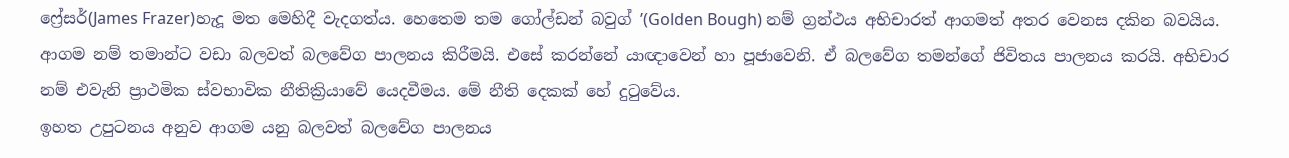ෆ්‍රේසර්(James Frazer)හැදූ මත මෙහිදී වැදගත්ය. හෙතෙම තම ගෝල්ඩන් බවුග් ’(Golden Bough) නම් ග්‍රන්ථය අභිචාරත් ආගමත් අතර වෙනස දකින බවයිය. ආගම නම් තමාන්ට වඩා බලවත් බලවේග පාලනය කිරීමයි. එසේ කරන්නේ යාඥාවෙන් හා පූජාවෙනි. ඒ බලවේග තමන්ගේ ජිවිතය පාලනය කරයි. අභිචාර නම් එවැනි ප්‍රාථමික ස්වභාවික නීතික්‍රියාවේ යෙදවීමය. මේ නීති දෙකක් හේ දුටුවේය.
ඉහත උපුටනය අනුව ආගම යනු බලවත් බලවේග පාලනය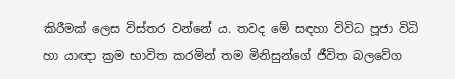කිරීමක් ලෙස විස්තර වන්නේ ය. තවද මේ සඳහා විවිධ පූජා විධි හා යාඥා ක්‍රම භාවිත කරමින් තම මිනිසුන්ගේ ජීවිත බලවේග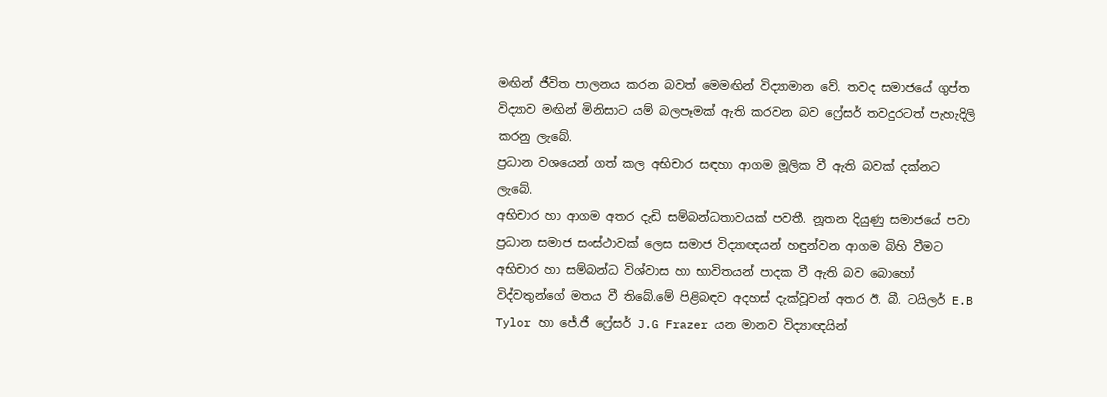මඟින් ජීවිත පාලනය කරන බවත් මෙමඟින් විද්‍යාමාන වේ. තවද සමාජයේ ගුප්ත විද්‍යාව මඟින් මිනිසාට යම් බලපෑමක් ඇති කරවන බව ෆ්‍රේසර් තවදුරටත් පැහැදිලි කරනු ලැබේ.
ප්‍රධාන වශයෙන් ගත් කල අභිචාර සඳහා ආගම මූලික වී ඇති බවක් දක්නට ලැබේ.
අභිචාර හා ආගම අතර දැඩි සම්බන්ධතාවයක් පවතී. නූතන දියුණු සමාජයේ පවා ප්‍රධාන සමාජ සංස්ථාවක් ලෙස සමාජ විද්‍යාඥයන් හඳුන්වන ආගම බිහි වීමට අභිචාර හා සම්බන්ධ විශ්වාස හා භාවිතයන් පාදක වී ඇති බව බොහෝ විද්වතුන්ගේ මතය වී තිබේ.මේ පිළිබඳව අදහස් දැක්වූවන් අතර ඊ. බී. ටයිලර් E.B Tylor හා ජේ.ජී ෆ්‍රේසර් J.G Frazer යන මානව විද්‍යාඥයින්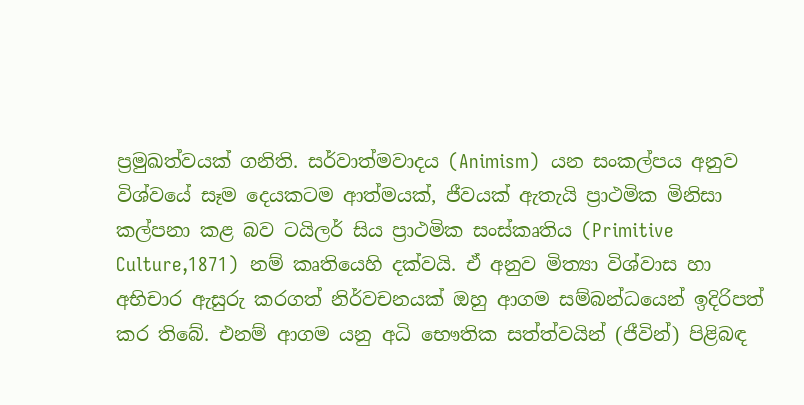ප්‍රමුඛත්වයක් ගනිති. සර්වාත්මවාදය (Animism)  යන සංකල්පය අනුව විශ්වයේ සෑම දෙයකටම ආත්මයක්, ජීවයක් ඇතැයි ප්‍රාථමික මිනිසා කල්පනා කළ බව ටයිලර් සිය ප්‍රාථමික සංස්කෘතිය (Primitive Culture,1871)  නම් කෘතියෙහි දක්වයි. ඒ අනුව මිත්‍යා විශ්වාස හා අභිචාර ඇසුරු කරගත් නිර්වචනයක් ඔහු ආගම සම්බන්ධයෙන් ඉදිරිපත් කර තිබේ. එනම් ආගම යනු අධි භෞතික සත්ත්වයින් (ජීවින්) පිළිබඳ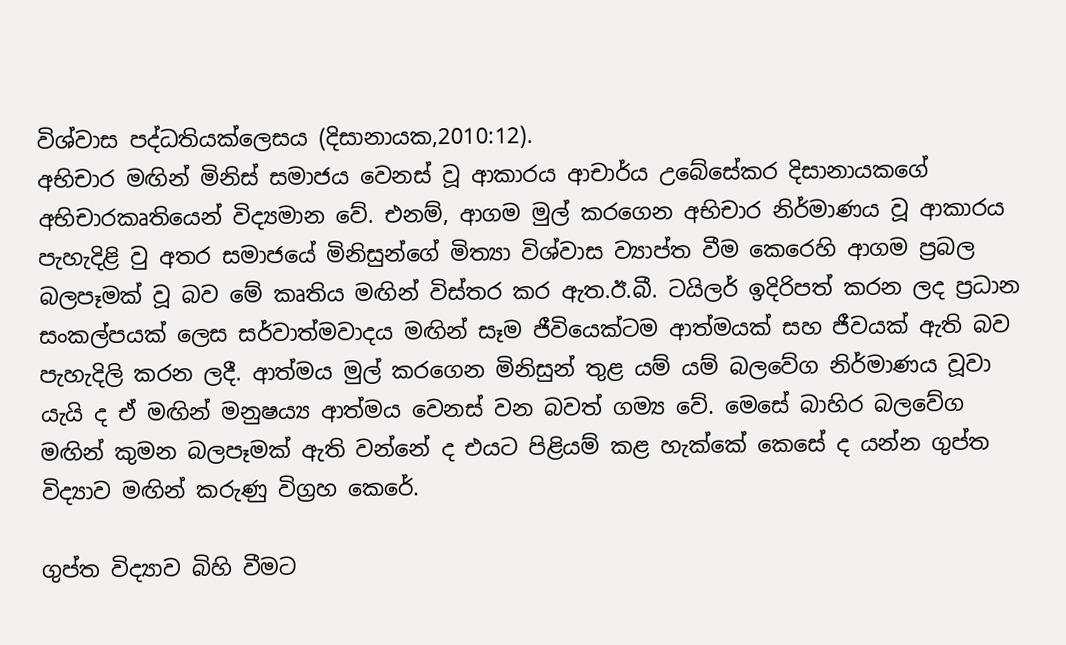විශ්වාස පද්ධතියක්ලෙසය (දිසානායක,2010:12).
අභිචාර මඟින් මිනිස් සමාජය වෙනස් වූ ආකාරය ආචාර්ය උබේසේකර දිසානායකගේ අභිචාරකෘතියෙන් විද්‍යමාන වේ. එනම්, ආගම මුල් කරගෙන අභිචාර නිර්මාණය වූ ආකාරය පැහැදිළි වු අතර සමාජයේ මිනිසුන්ගේ මිත්‍යා විශ්වාස ව්‍යාප්ත වීම කෙරෙහි ආගම ප්‍රබල බලපෑමක් වූ බව මේ කෘතිය මඟින් විස්තර කර ඇත.ඊ.බී. ටයිලර් ඉදිරිපත් කරන ලද ප්‍රධාන සංකල්පයක් ලෙස සර්වාත්මවාදය මඟින් සෑම ජීවියෙක්ටම ආත්මයක් සහ ජීවයක් ඇති බව පැහැදිලි කරන ලදී. ආත්මය මුල් කරගෙන මිනිසුන් තුළ යම් යම් බලවේග නිර්මාණය වූවා යැයි ද ඒ මඟින් මනුෂය්‍ය ආත්මය වෙනස් වන බවත් ගම්‍ය වේ. මෙසේ බාහිර බලවේග මඟින් කුමන බලපෑමක් ඇති වන්නේ ද එයට පිළියම් කළ හැක්කේ කෙසේ ද යන්න ගුප්ත විද්‍යාව මඟින් කරුණු විග්‍රහ කෙරේ.

ගුප්ත විද්‍යාව බිහි වීමට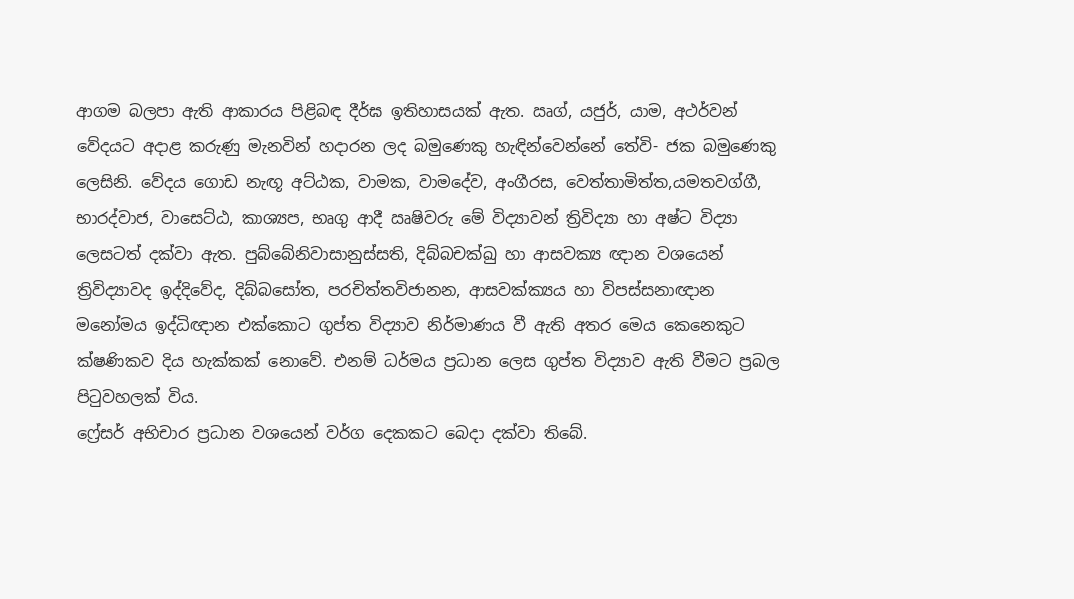ආගම බලපා ඇති ආකාරය පිළිබඳ දීර්ඝ ඉතිහාසයක් ඇත. ඍග්, යජුර්, යාම, අථර්වන් වේදයට අදාළ කරුණු මැනවින් හදාරන ලද බමුණෙකු හැඳින්වෙන්නේ තේවි- ජක බමුණෙකු ලෙසිනි. වේදය ගොඩ නැඟූ අට්ඨක, වාමක, වාමදේව, අංගීරස, වෙත්තාමිත්ත,යමතවග්ගී, භාරද්වාජ, වාසෙට්ඨ, කාශ්‍යප, භෘගු ආදී ඍෂිවරු මේ විද්‍යාවන් ත්‍රිවිද්‍යා හා අෂ්ට විද්‍යා ලෙසටත් දක්වා ඇත. පුබ්බේනිවාසානුස්සති, දිබ්බචක්ඛු හා ආසවක්‍ය ඥාන වශයෙන් ත්‍රිවිද්‍යාවද ඉද්දිවේද, දිබ්බසෝත, පරචිත්තවිජානන, ආසවක්ක්‍යය හා විපස්සනාඥාන මනෝමය ඉද්ධිඥාන එක්කොට ගුප්ත විද්‍යාව නිර්මාණය වී ඇති අතර මෙය කෙනෙකුට ක්ෂණිකව දිය හැක්කක් නොවේ. එනම් ධර්මය ප්‍රධාන ලෙස ගුප්ත විද්‍යාව ඇති වීමට ප්‍රබල පිටුවහලක් විය.
ෆ්‍රේසර් අභිචාර ප්‍රධාන වශයෙන් වර්ග දෙකකට බෙදා දක්වා තිබේ.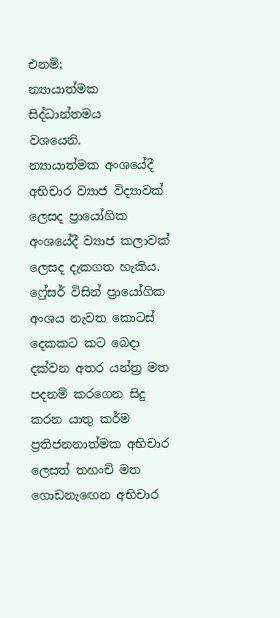එනම්;
න්‍යායාත්මක
සිද්ධාන්තමය
වශයෙනි.
න්‍යායාත්මක අංශයේදී අභිචාර ව්‍යාජ විද්‍යාවක් ලෙසද ප්‍රායෝගික අංශයේදී ව්‍යාජ කලාවක් ලෙසද දැකගත හැකිය. ෆ්‍රේසර් විසින් ප්‍රායෝගික අංශය නැවත කොටස් දෙකකට කට බෙදා දක්වන අතර යන්ත්‍ර මත පදනම් කරගෙන සිදු කරන යාතු කර්ම ප්‍රතිජනනාත්මක අභිචාර ලෙසත් තහංචි මත ගොඩනැඟෙන අභිචාර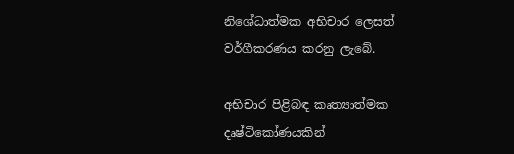නිශේධාත්මක අභිචාර ලෙසත් වර්ගීකරණය කරනු ලැබේ.

අභිචාර පිළිබඳ කෘත්‍යාත්මක දෘෂ්ටිකෝණයකින්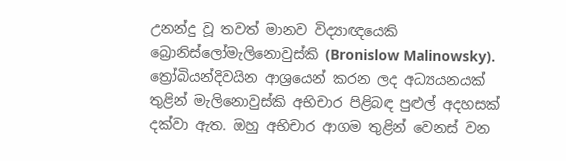උනන්දු වූ තවත් මානව විද්‍යාඥයෙකි බ්‍රොනිස්ලෝමැලිනොවුස්කි (Bronislow Malinowsky). ත්‍රෝබියන්දිවයින ආශ්‍රයෙන් කරන ලද අධ්‍යයනයක් තුළින් මැලිනොවුස්කි අභිචාර පිළිබඳ පුළුල් අදහසක් දක්වා ඇත. ඔහු අභිචාර ආගම තුළින් වෙනස් වන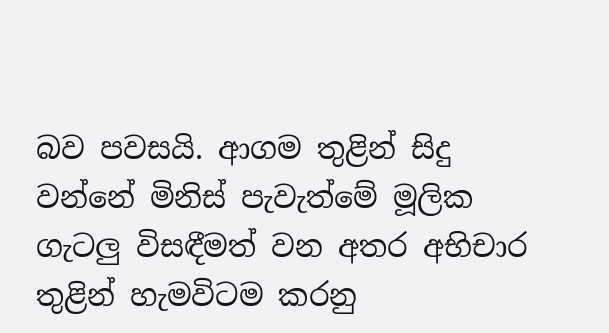බව පවසයි. ආගම තුළින් සිදු වන්නේ මිනිස් පැවැත්මේ මූලික ගැටලු විසඳීමත් වන අතර අභිචාර තුළින් හැමවිටම කරනු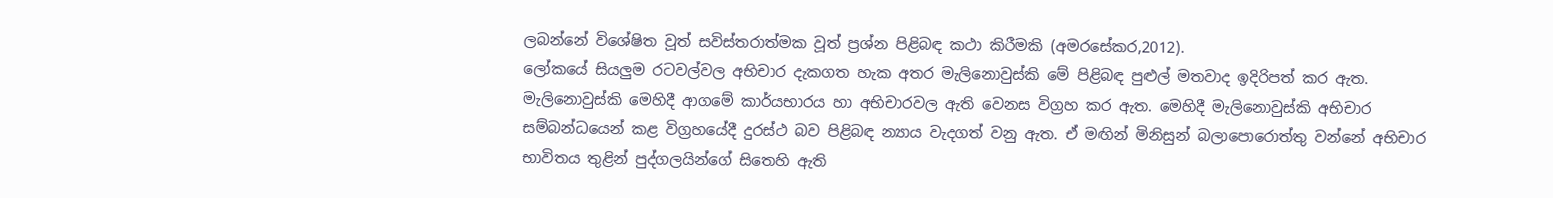ලබන්නේ විශේෂිත වූත් සවිස්තරාත්මක වූත් ප්‍රශ්න පිළිබඳ කථා කිරීමකි (අමරසේකර,2012).
ලෝකයේ සියලුම රටවල්වල අභිචාර දැකගත හැක අතර මැලිනොවුස්කි මේ පිළිබඳ පුළුල් මතවාද ඉදිරිපත් කර ඇත. මැලිනොවුස්කි මෙහිදී ආගමේ කාර්යභාරය හා අභිචාරවල ඇති වෙනස විග්‍රහ කර ඇත. මෙහිදී මැලිනොවුස්කි අභිචාර සම්බන්ධයෙන් කළ විග්‍රහයේදී දුරස්ථ බව පිළිබඳ න්‍යාය වැදගත් වනු ඇත. ඒ මඟින් මිනිසුන් බලාපොරොත්තු වන්නේ අභිචාර භාවිතය තුළින් පුද්ගලයින්ගේ සිතෙහි ඇති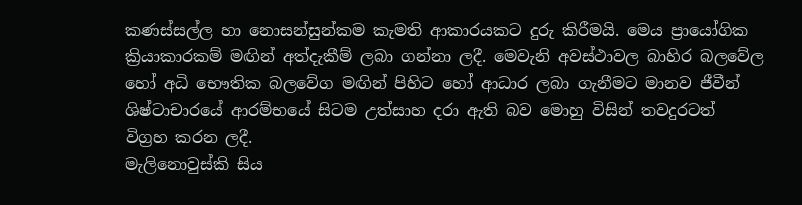කණස්සල්ල හා නොසන්සුන්කම කැමති ආකාරයකට දුරු කිරීමයි. මෙය ප්‍රායෝගික ක්‍රියාකාරකම් මඟින් අත්දැකීම් ලබා ගන්නා ලදී. මෙවැනි අවස්ථාවල බාහිර බලවේල හෝ අධි භෞතික බලවේග මඟින් පිහිට හෝ ආධාර ලබා ගැනීමට මානව ජීවීන් ශිෂ්ටාචාරයේ ආරම්භයේ සිටම උත්සාහ දරා ඇති බව මොහු විසින් තවදුරටත් විග්‍රහ කරන ලදී.
මැලිනොවුස්කි සිය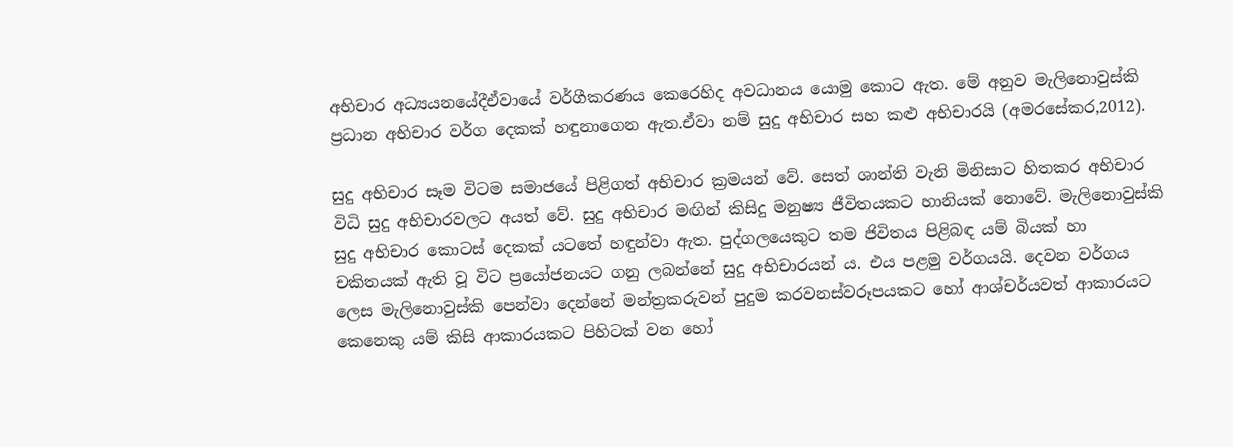අභිචාර අධ්‍යයනයේදීඒවායේ වර්ගීකරණය කෙරෙහිද අවධානය යොමු කොට ඇත. මේ අනුව මැලිනොවුස්කි ප්‍රධාන අභිචාර වර්ග දෙකක් හඳුනාගෙන ඇත.ඒවා නම් සුදු අභිචාර සහ කළු අභිචාරයි (අමරසේකර,2012).

සුදු අභිචාර සෑම විටම සමාජයේ පිළිගත් අභිචාර ක්‍රමයන් වේ. සෙත් ශාන්ති වැනි මිනිසාට හිතකර අභිචාර විධි සුදු අභිචාරවලට අයත් වේ. සුදු අභිචාර මඟින් කිසිදු මනුෂ්‍ය ජීවිතයකට හානියක් නොවේ. මැලිනොවුස්කි සුදු අභිචාර කොටස් දෙකක් යටතේ හඳුන්වා ඇත. පුද්ගලයෙකුට තම ජිවිතය පිළිබඳ යම් බියක් හා චකිතයක් ඇති වූ විට ප්‍රයෝජනයට ගනු ලබන්නේ සුදු අභිචාරයන් ය. එය පළමු වර්ගයයි. දෙවන වර්ගය ලෙස මැලිනොවුස්කි පෙන්වා දෙන්නේ මන්ත්‍රකරුවන් පුදුම කරවනස්වරූපයකට හෝ ආශ්චර්යවත් ආකාරයට කෙනෙකු යම් කිසි ආකාරයකට පිහිටක් වන හෝ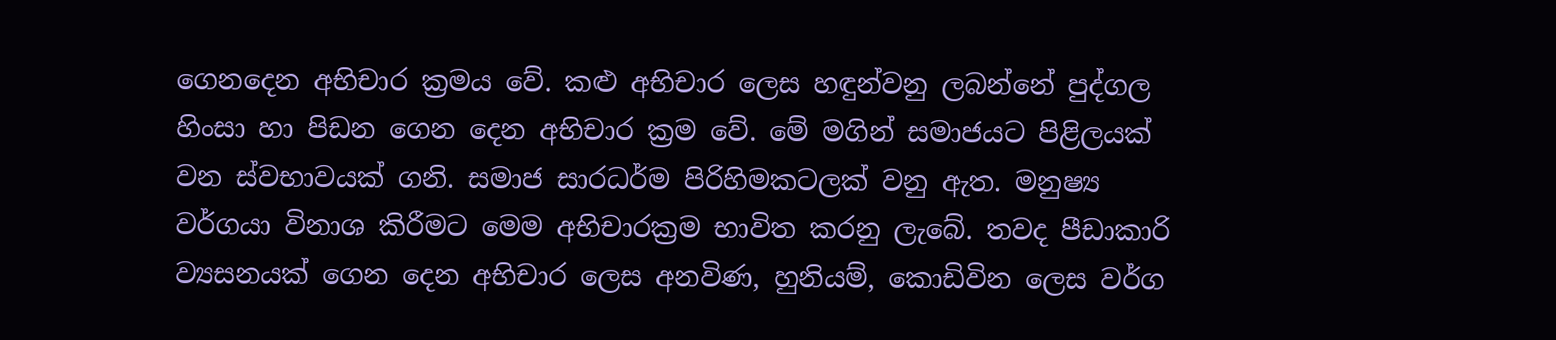ගෙනදෙන අභිචාර ක්‍රමය වේ. කළු අභිචාර ලෙස හඳුන්වනු ලබන්නේ පුද්ගල හිංසා හා පිඩන ගෙන දෙන අභිචාර ක්‍රම වේ. මේ මගින් සමාජයට පිළිලයක් වන ස්වභාවයක් ගනි. සමාජ සාරධර්ම පිරිහිමකටලක් වනු ඇත. මනුෂ්‍ය වර්ගයා විනාශ කිරීමට මෙම අභිචාරක්‍රම භාවිත කරනු ලැබේ. තවද පීඩාකාරි ව්‍යසනයක් ගෙන දෙන අභිචාර ලෙස අනවිණ, හුනියම්, කොඩිවින ලෙස වර්ග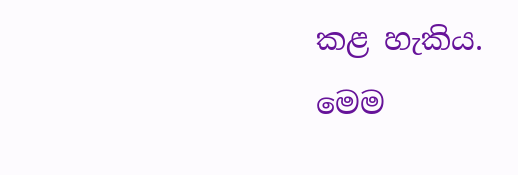කළ හැකිය. මෙම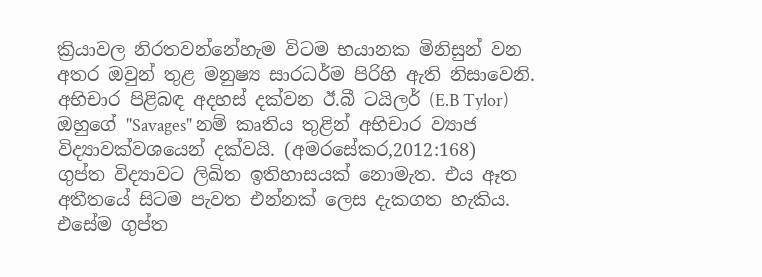ක්‍රියාවල නිරතවන්නේහැම විටම භයානක මිනිසුන් වන අතර ඔවුන් තුළ මනුෂ්‍ය සාරධර්ම පිරිහි ඇති නිසාවෙනි.
අභිචාර පිළිබඳ අදහස් දක්වන ඊ.බී ටයිලර් (E.B Tylor) ඔහුගේ ''Savages" නම් කෘතිය තුළින් අභිචාර ව්‍යාජ විද්‍යාවක්වශයෙන් දක්වයි. (අමරසේකර,2012:168)
ගුප්ත විද්‍යාවට ලිඛිත ඉතිහාසයක් නොමැත. එය ඈත අතීතයේ සිටම පැවත එන්නක් ලෙස දැකගත හැකිය. එසේම ගුප්ත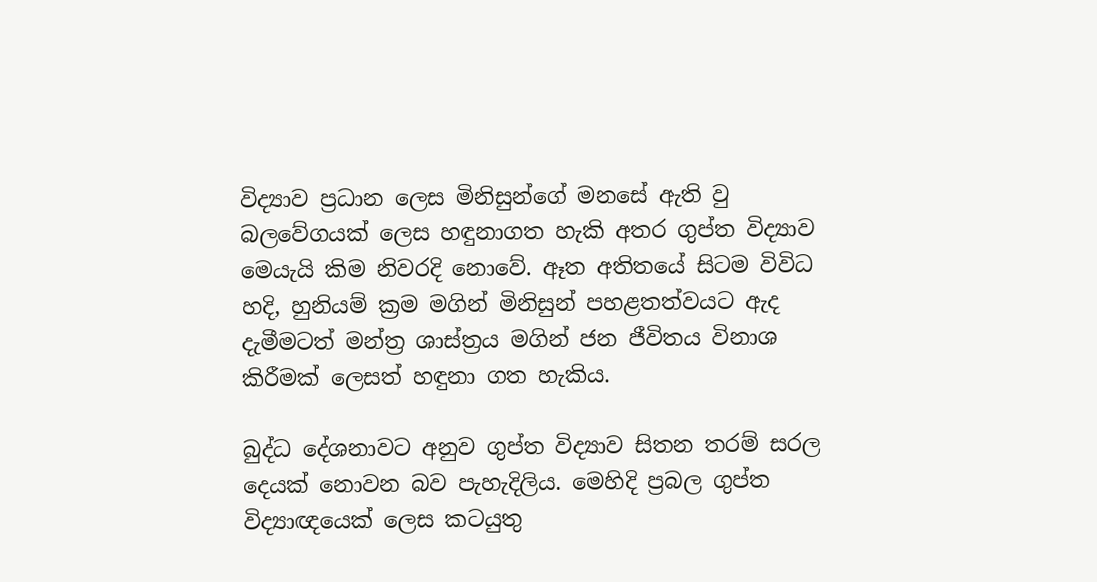විද්‍යාව ප්‍රධාන ලෙස මිනිසුන්ගේ මනසේ ඇති වු බලවේගයක් ලෙස හඳුනාගත හැකි අතර ගුප්ත විද්‍යාව මෙයැයි කිම නිවරදි නොවේ. ඈත අතිතයේ සිටම විවිධ හදි, හුනියම් ක්‍රම මගින් මිනිසුන් පහළතත්වයට ඇද දැමීමටත් මන්ත්‍ර ශාස්ත්‍රය මගින් ජන ජීවිතය විනාශ කිරීමක් ලෙසත් හඳුනා ගත හැකිය.

බුද්ධ දේශනාවට අනුව ගුප්ත විද්‍යාව සිතන තරම් සරල දෙයක් නොවන බව පැහැදිලිය. මෙහිදි ප්‍රබල ගුප්ත විද්‍යාඥයෙක් ලෙස කටයුතු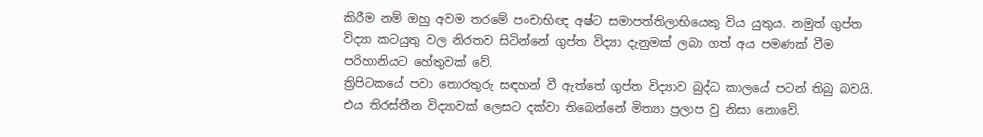කිරීම නම් ඔහු අවම තරමේ පංචාභිඥ අෂ්ට සමාපත්තිලාභියෙකු විය යුතුය. නමුත් ගුප්ත විද්‍යා කටයුතු වල නිරතව සිටින්නේ ගුප්ත විද්‍යා දැනුමක් ලබා ගත් අය පමණක් වීම පරිහානියට හේතුවක් වේ.
ත්‍රිපිටකයේ පවා තොරතුරු සඳහන් වී ඇත්තේ ගුප්ත විද්‍යාව බුද්ධ කාලයේ පටන් තිබු බවයි. එය තිරස්තීන විද්‍යාවක් ලෙසට දක්වා තිබෙන්නේ මිත්‍යා ප්‍රලාප වු නිසා නොවේ.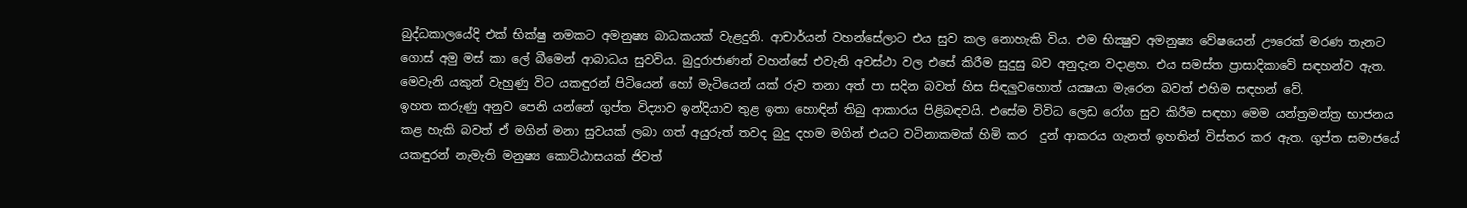බුද්ධකාලයේදි එක් භික්ෂු නමකට අමනුෂ්‍ය බාධකයක් වැළදුනි. ආචාර්යන් වහන්සේලාට එය සුව කල නොහැකි විය. එම භික්‍ෂුව අමනුෂ්‍ය වේෂයෙන් ඌරෙක් මරණ තැනට ගොස් අමු මස් කා ලේ බීමෙන් ආබාධය සුවවිය. බුදුරාජාණන් වහන්සේ එවැනි අවස්ථා වල එසේ කිරීම සුදුසු බව අනුදැන වදාළහ. එය සමස්ත ප්‍රාසාදිකාවේ සඳහන්ව ඇත. මෙවැනි යකුන් වැහුණු විට යකඳුරන් පිටියෙන් හෝ මැටියෙන් යක් රුව තනා අත් පා සදින බවත් හිස සිඳලුවහොත් යක්‍ෂයා මැරෙන බවත් එහිම සඳහන් වේ.
ඉහත කරුණු අනුව පෙනි යන්නේ ගුප්ත විද්‍යාව ඉන්දියාව තුළ ඉතා හොඳින් තිබු ආකාරය පිළිබඳවයි. එසේම විවිධ ලෙඩ රෝග සුව කිරීම සඳහා මෙම යන්ත්‍රමන්ත්‍ර භාජනය කළ හැකි බවත් ඒ මගින් මනා සුවයක් ලබා ගත් අයුරුත් තවද බුදු දහම මගින් එයට වටිනාකමක් හිමි කර  දුන් ආකරය ගැනත් ඉහතින් විස්තර කර ඇත. ගුප්ත සමාජයේ යකඳුරන් නැමැති මනුෂ්‍ය කොට්ඨාසයක් ජිවත්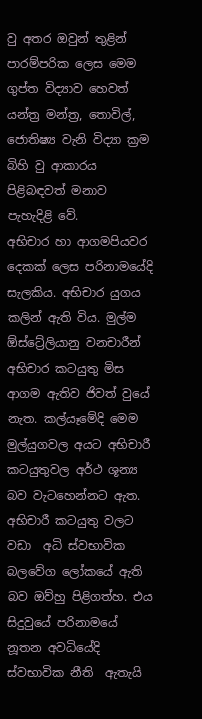වු අතර ඔවුන් තුළින් පාරම්පරික ලෙස මෙම ගුප්ත විද්‍යාව හෙවත් යන්ත්‍ර මන්ත්‍ර, තොවිල්, ජොතිෂ්‍ය වැනි විද්‍යා ක්‍රම බිහි වු ආකාරය පිළිබඳවත් මනාව පැහැදිළි වේ.
අභිචාර හා ආගමපියවර දෙකක් ලෙස පරිනාමයේදි සැලකිය. අභිචාර යුගය කලින් ඇති විය. මුල්ම ඕස්ට්‍රේලියානු වනචාරීන් අභිචාර කටයුතු මිස ආගම ඇතිව ජිවත් වුයේ නැත. කල්යෑමේදි මෙම මුල්යුගවල අයට අභිචාරී කටයුතුවල අර්ථ ශූන්‍ය බව වැටහෙන්නට ඇත. අභිචාරී කටයුතු වලට වඩා  අධි ස්වභාවික බලවේග ලෝකයේ ඇති බව ඔව්හු පිළිගත්හ. එය සිදුවුයේ පරිනාමයේ නූතන අවධියේදි ස්වභාවික නීති  ඇතැයි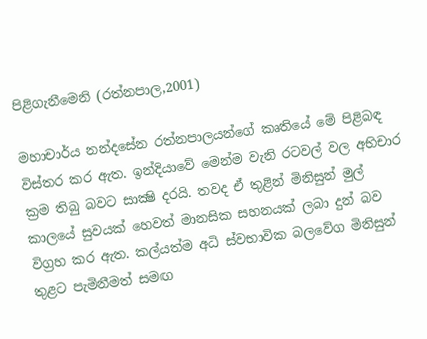පිළිගැනීමෙනි (රත්නපාල,2001)

මහාචාර්ය නන්දසේන රත්නපාලයන්ගේ කෘතියේ මේ පිළිබඳ විස්තර කර ඇත. ඉන්දියාවේ මෙන්ම වැනි රටවල් වල අභිචාර ක්‍රම තිබු බවට සාක්‍ෂි දරයි. තවද ඒ තුළින් මිනිසුන් මුල් කාලයේ සුවයක් හෙවත් මානසික සහනයක් ලබා දුන් බව විග්‍රහ කර ඇත. කල්යත්ම අධි ස්වභාවික බලවේග මිනිසුන් තුළට පැමිනීමත් සමඟ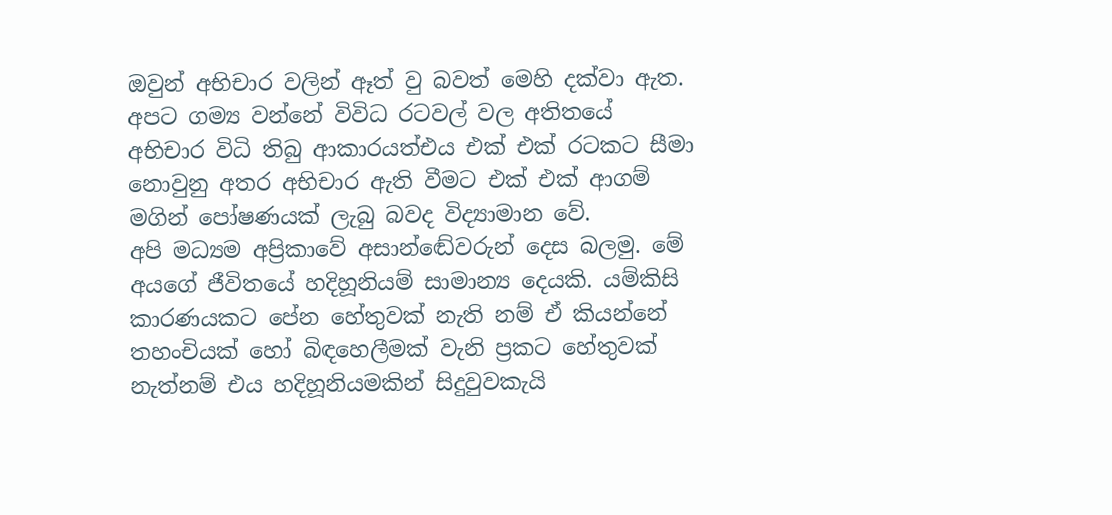ඔවුන් අභිචාර වලින් ඈත් වු බවත් මෙහි දක්වා ඇත. අපට ගම්‍ය වන්නේ විවිධ රටවල් වල අතිතයේ අභිචාර විධි තිබු ආකාරයත්එය එක් එක් රටකට සීමා නොවුනු අතර අභිචාර ඇති වීමට එක් එක් ආගම් මගින් පෝෂණයක් ලැබු බවද විද්‍යාමාන වේ.
අපි මධ්‍යම අප්‍රිකාවේ අසාන්ඬේවරුන් දෙස බලමු. මේ අයගේ ජීවිතයේ හදිහූනියම් සාමාන්‍ය දෙයකි. යම්කිසි කාරණයකට පේන හේතුවක් නැති නම් ඒ කියන්නේ තහංචියක් හෝ බිඳහෙලීමක් වැනි ප්‍රකට හේතුවක් නැත්නම් එය හදිහූනියමකින් සිදුවුවකැයි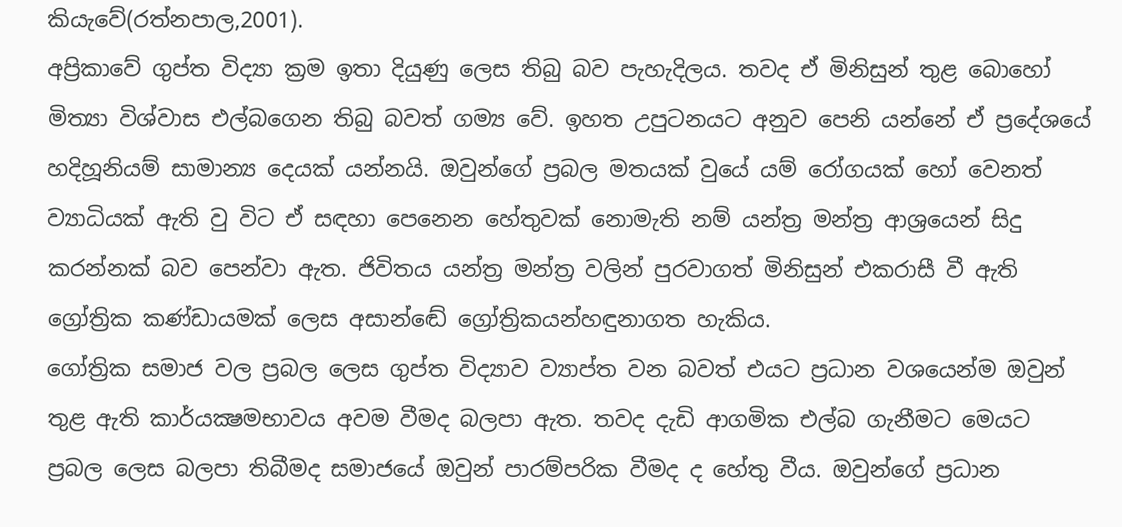කියැවේ(රත්නපාල,2001).
අප්‍රිකාවේ ගුප්ත විද්‍යා ක්‍රම ඉතා දියුණු ලෙස තිබු බව පැහැදිලය. තවද ඒ මිනිසුන් තුළ බොහෝ මිත්‍යා විශ්වාස එල්බගෙන තිබු බවත් ගම්‍ය වේ. ඉහත උපුටනයට අනුව පෙනි යන්නේ ඒ ප්‍රදේශයේ හදිහූනියම් සාමාන්‍ය දෙයක් යන්නයි. ඔවුන්ගේ ප්‍රබල මතයක් වුයේ යම් රෝගයක් හෝ වෙනත් ව්‍යාධියක් ඇති වු විට ඒ සඳහා පෙනෙන හේතුවක් නොමැති නම් යන්ත්‍ර මන්ත්‍ර ආශ්‍රයෙන් සිදු කරන්නක් බව පෙන්වා ඇත. ජිවිතය යන්ත්‍ර මන්ත්‍ර වලින් පුරවාගත් මිනිසුන් එකරාසී වී ඇති ග්‍රෝත්‍රික කණ්ඩායමක් ලෙස අසාන්ඬේ ග්‍රෝත්‍රිකයන්හඳුනාගත හැකිය.
ගෝත්‍රික සමාජ වල ප්‍රබල ලෙස ගුප්ත විද්‍යාව ව්‍යාප්ත වන බවත් එයට ප්‍රධාන වශයෙන්ම ඔවුන් තුළ ඇති කාර්යක්‍ෂමභාවය අවම වීමද බලපා ඇත. තවද දැඩි ආගමික එල්බ ගැනීමට මෙයට ප්‍රබල ලෙස බලපා තිබීමද සමාජයේ ඔවුන් පාරම්පරික වීමද ද හේතු වීය. ඔවුන්ගේ ප්‍රධාන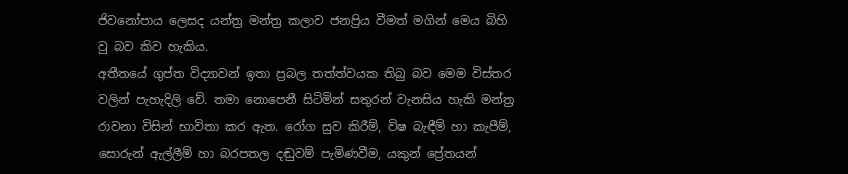ජිවනෝපාය ලෙසද යන්ත්‍ර මන්ත්‍ර කලාව ජනප්‍රිය වීමත් මගින් මෙය බිහි වු බව කිව හැකිය.
අතීතයේ ගුප්ත විද්‍යාවන් ඉතා ප්‍රබල තත්ත්වයක තිබු බව මෙම විස්තර වලින් පැහැදිලි වේ. තමා නොපෙනී සිටිමින් සතුරන් වැනසිය හැකි මන්ත්‍ර රාවනා විසින් භාවිතා කර ඇත. රෝග සුව කිරීම්, විෂ බැඳීම් හා කැපීම්, සොරුන් ඇල්ලීම් හා බරපතල දඬුවම් පැමිණවීම, යකුන් ප්‍රේතයන්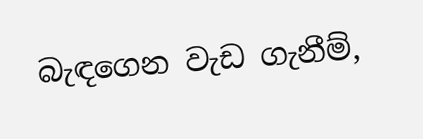බැඳගෙන වැඩ ගැනීම්,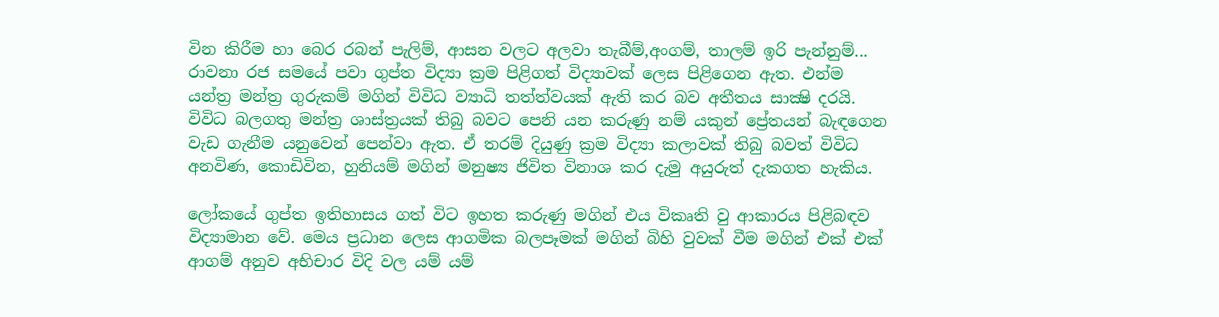වින කිරීම හා බෙර රබන් පැලිම්, ආසන වලට අලවා තැබීම්,අංගම්, තාලම් ඉරි පැන්නුම්...
රාවනා රජ සමයේ පවා ගුප්ත විද්‍යා ක්‍රම පිළිගත් විද්‍යාවක් ලෙස පිළිගෙන ඇත. එන්ම යන්ත්‍ර මන්ත්‍ර ගුරුකම් මගින් විවිධ ව්‍යාධි තත්ත්වයක් ඇති කර බව අතීතය සාක්‍ෂි දරයි. විවිධ බලගතු මන්ත්‍ර ශාස්ත්‍රයක් තිබු බවට පෙනි යන කරුණු නම් යකුන් ප්‍රේතයන් බැඳගෙන වැඩ ගැනීම යනුවෙන් පෙන්වා ඇත. ඒ තරම් දියුණු ක්‍රම විද්‍යා කලාවක් තිබු බවත් විවිධ අනවිණ, කොඩිවින, හුනියම් මගින් මනුෂ්‍ය ජිවිත විනාශ කර දැමු අයුරුත් දැකගත හැකිය.

ලෝකයේ ගුප්ත ඉතිහාසය ගත් විට ඉහත කරුණු මගින් එය විකෘති වු ආකාරය පිළිබඳව විද්‍යාමාන වේ. මෙය ප්‍රධාන ලෙස ආගමික බලපෑමක් මගින් බිහි වුවක් වීම මගින් එක් එක් ආගම් අනුව අභිචාර විදි වල යම් යම්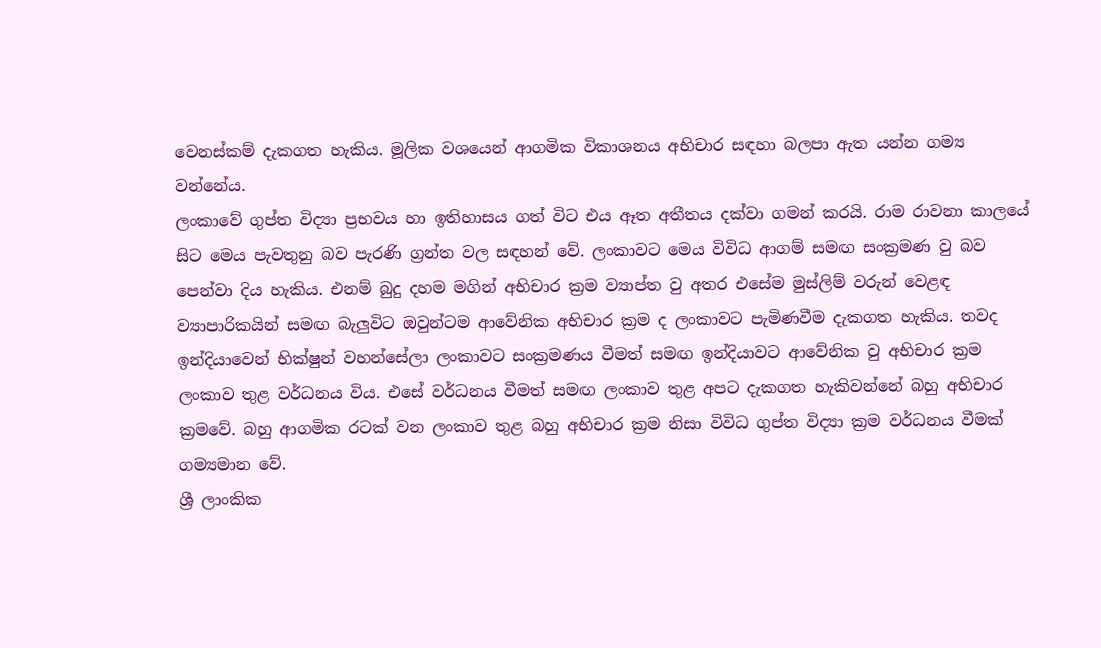වෙනස්කම් දැකගත හැකිය. මූලික වශයෙන් ආගමික විකාශනය අභිචාර සඳහා බලපා ඇත යන්න ගම්‍ය වන්නේය.
ලංකාවේ ගුප්ත විද්‍යා ප්‍රභවය හා ඉතිහාසය ගත් විට එය ඈත අතීතය දක්වා ගමන් කරයි. රාම රාවනා කාලයේ සිට මෙය පැවතුනු බව පැරණි ග්‍රන්ත වල සඳහන් වේ. ලංකාවට මෙය විවිධ ආගම් සමඟ සංක්‍රමණ වු බව පෙන්වා දිය හැකිය. එනම් බුදු දහම මගින් අභිචාර ක්‍රම ව්‍යාප්ත වු අතර එසේම මුස්ලිම් වරුන් වෙළඳ ව්‍යාපාරිකයින් සමඟ බැලුවිට ඔවුන්ටම ආවේනික අභිචාර ක්‍රම ද ලංකාවට පැමිණවීම දැකගත හැකිය. තවද ඉන්දියාවෙන් භික්ෂුන් වහන්සේලා ලංකාවට සංක්‍රමණය වීමත් සමඟ ඉන්දියාවට ආවේනික වු අභිචාර ක්‍රම ලංකාව තුළ වර්ධනය විය. එසේ වර්ධනය වීමත් සමඟ ලංකාව තුළ අපට දැකගත හැකිවන්නේ බහු අභිචාර ක්‍රමවේ. බහු ආගමික රටක් වන ලංකාව තුළ බහු අභිචාර ක්‍රම නිසා විවිධ ගුප්ත විද්‍යා ක්‍රම වර්ධනය වීමක් ගම්‍යමාන වේ.
ශ්‍රී ලාංකික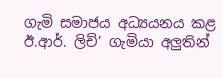ගැමි සමාජය අධ්‍යයනය කළ ඊ.ආර්. ලිච්’ ගැමියා අලුතින්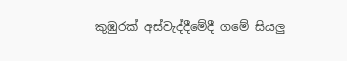කුඹුරක් අස්වැද්දීමේදී ගමේ සියලු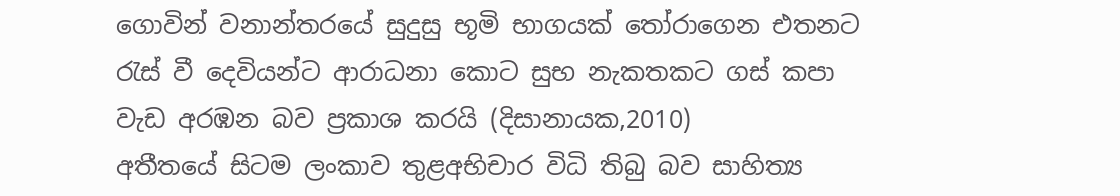ගොවින් වනාන්තරයේ සුදුසු භූමි භාගයක් තෝරාගෙන එතනට රැස් වී දෙවියන්ට ආරාධනා කොට සුභ නැකතකට ගස් කපා වැඩ අරඹන බව ප්‍රකාශ කරයි (දිසානායක,2010)
අතීතයේ සිටම ලංකාව තුළඅභිචාර විධි තිබු බව සාහිත්‍ය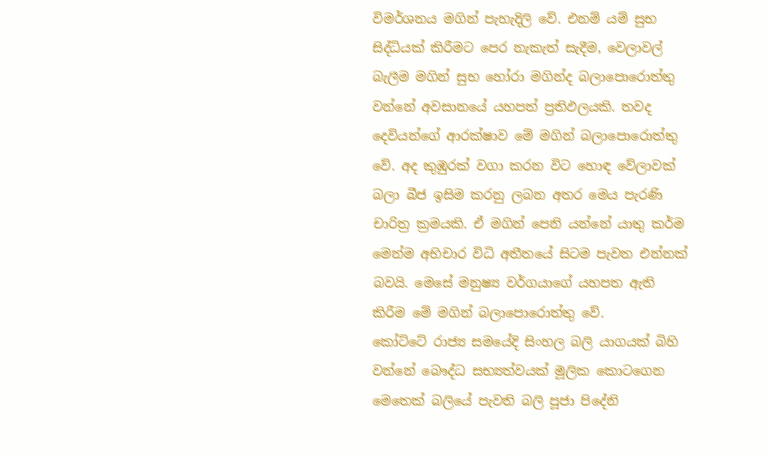විමර්ශනය මගින් පැහැදිලි වේ. එනම් යම් සුභ සිද්ධියක් කිරීමට පෙර නැකැත් සැදීම, වෙලාවල් බැලීම මගින් සුභ හෝරා මගින්ද බලාපොරොත්තු වන්නේ අවසානයේ යහපත් ප්‍රතිඵලයකි. තවද දෙවියන්ගේ ආරක්ෂාව මේ මගින් බලාපොරොත්තු වේ. අද කුඹුරක් වගා කරන විට හොඳ වේලාවක් බලා බීජ ඉසිම කරනු ලබන අතර මෙය පැරණි චාරිත්‍ර ක්‍රමයකි. ඒ මගින් පෙනි යන්නේ යාතු කර්ම මෙන්ම අභිචාර විධි අතීතයේ සිටම පැවත එන්නක් බවයි. මෙසේ මනුෂ්‍ය වර්ගයාගේ යහපත ඇති කිරීම මේ මගින් බලාපොරොත්තු වේ.
කෝට්ටේ රාජ්‍ය සමයේදි සිංහල බලි යාගයක් බිහි වන්නේ බෞද්ධ සභ්‍යත්වයක් මූලික කොටගෙන මෙතෙක් බලියේ පැවති බලි පූජා පිදේනි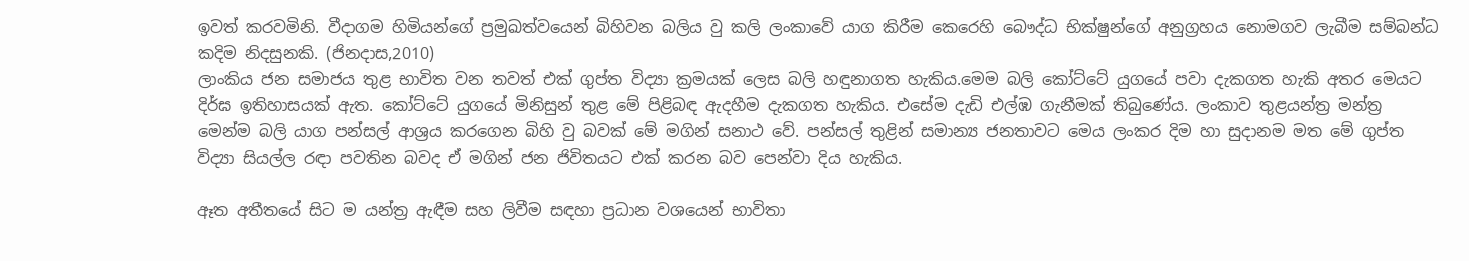ඉවත් කරවමිනි. වීදාගම හිමියන්ගේ ප්‍රමුඛත්වයෙන් බිහිවන බලිය වු කලි ලංකාවේ යාග කිරීම කෙරෙහි බෞද්ධ භික්ෂුන්ගේ අනුග්‍රහය නොමගව ලැබීම සම්බන්ධ කදිම නිදසුනකි. (ජිනදාස,2010)
ලාංකිය ජන සමාජය තුළ භාවිත වන තවත් එක් ගුප්ත විද්‍යා ක්‍රමයක් ලෙස බලි හඳුනාගත හැකිය.මෙම බලි කෝට්ටේ යුගයේ පවා දැකගත හැකි අතර මෙයට දිර්ඝ ඉතිහාසයක් ඇත. කෝට්ටේ යුගයේ මිනිසුන් තුළ මේ පිළිබඳ ඇදහීම දැකගත හැකිය. එසේම දැඩි එල්ඹ ගැනීමක් තිබුණේය. ලංකාව තුළයන්ත්‍ර මන්ත්‍ර මෙන්ම බලි යාග පන්සල් ආශ්‍රය කරගෙන බිහි වු බවක් මේ මගින් සනාථ වේ. පන්සල් තුළින් සමාන්‍ය ජනතාවට මෙය ලංකර දිම හා සුදානම මත මේ ගුප්ත විද්‍යා සියල්ල රඳා පවතින බවද ඒ මගින් ජන ජිවිතයට එක් කරන බව පෙන්වා දිය හැකිය.

ඈත අතීතයේ සිට ම යන්ත්‍ර ඇඳීම සහ ලිවීම සඳහා ප්‍රධාන වශයෙන් භාවිතා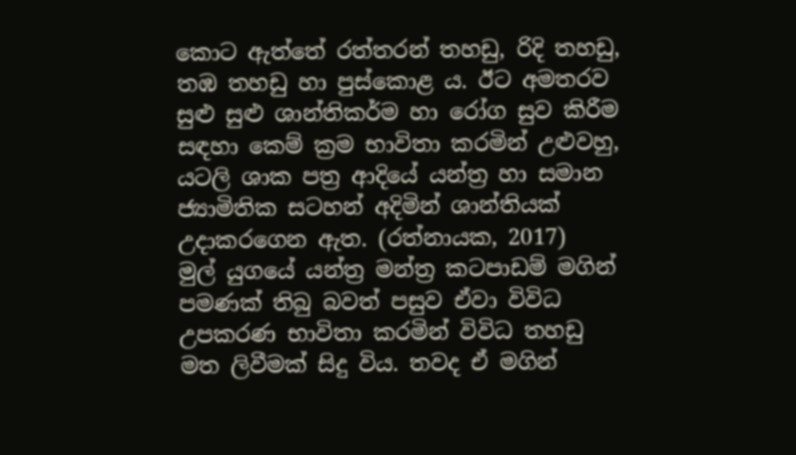කොට ඇත්තේ රත්තරන් තහඩු, රිදි තහඩු, තඹ තහඩු හා පුස්කොළ ය. ඊට අමතරව සුළු සුළු ශාන්තිකර්ම හා රෝග සුව කිරීම සඳහා කෙම් ක්‍රම භාවිතා කරමින් උළුවහු, යටලි ශාක පත්‍ර ආදියේ යන්ත්‍ර හා සමාන ජ්‍යාමිතික සටහන් අදිමින් ශාන්තියක් උදාකරගෙන ඇත. (රත්නායක, 2017)
මුල් යුගයේ යන්ත්‍ර මන්ත්‍ර කටපාඩම් මගින් පමණක් තිබු බවත් පසුව ඒවා විවිධ උපකරණ භාවිතා කරමින් විවිධ තහඩු මත ලිවීමක් සිදු විය. තවද ඒ මගින්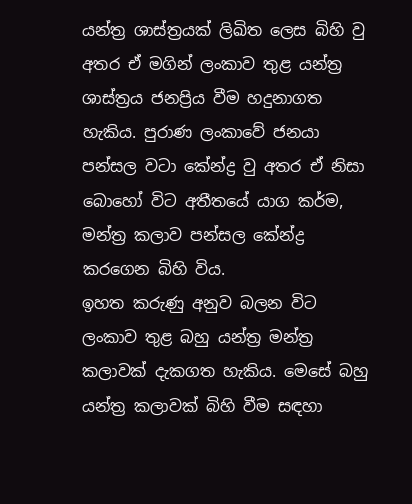යන්ත්‍ර ශාස්ත්‍රයක් ලිඛිත ලෙස බිහි වු අතර ඒ මගින් ලංකාව තුළ යන්ත්‍ර ශාස්ත්‍රය ජනප්‍රිය වීම හදුනාගත හැකිය. පුරාණ ලංකාවේ ජනයා පන්සල වටා කේන්ද්‍ර වු අතර ඒ නිසා බොහෝ විට අතීතයේ යාග කර්ම, මන්ත්‍ර කලාව පන්සල කේන්ද්‍ර කරගෙන බිහි විය.
ඉහත කරුණු අනුව බලන විට ලංකාව තුළ බහු යන්ත්‍ර මන්ත්‍ර කලාවක් දැකගත හැකිය. මෙසේ බහු යන්ත්‍ර කලාවක් බිහි වීම සඳහා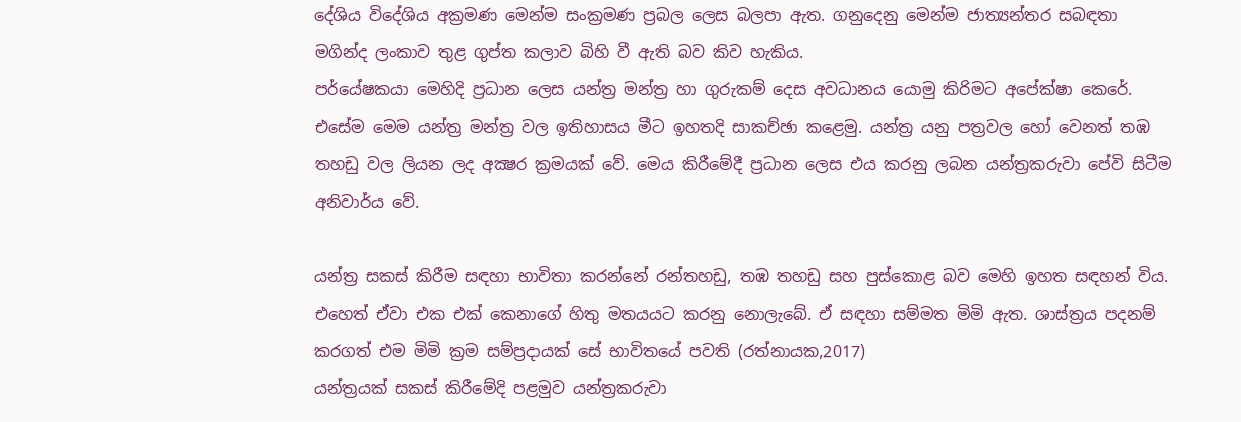දේශිය විදේශිය අක්‍රමණ මෙන්ම සංක්‍රමණ ප්‍රබල ලෙස බලපා ඇත. ගනුදෙනු මෙන්ම ජාත්‍යන්තර සබඳතා මගින්ද ලංකාව තුළ ගුප්ත කලාව බිහි වී ඇති බව කිව හැකිය.
පර්යේෂකයා මෙහිදි ප්‍රධාන ලෙස යන්ත්‍ර මන්ත්‍ර හා ගුරුකම් දෙස අවධානය යොමු කිරිමට අපේක්ෂා කෙරේ. එසේම මෙම යන්ත්‍ර මන්ත්‍ර වල ඉතිහාසය මීට ඉහතදි සාකච්ඡා කළෙමු. යන්ත්‍ර යනු පත්‍රවල හෝ වෙනත් තඹ තහඩු වල ලියන ලද අක්‍ෂර ක්‍රමයක් වේ. මෙය කිරීමේදී ප්‍රධාන ලෙස එය කරනු ලබන යන්ත්‍රකරුවා පේවි සිටීම අනිවාර්ය වේ.

යන්ත්‍ර සකස් කිරීම සඳහා භාවිතා කරන්නේ රන්තහඩු, තඹ තහඩු සහ පුස්කොළ බව මෙහි ඉහත සඳහන් විය. එහෙත් ඒවා එක එක් කෙනාගේ හිතු මතයයට කරනු නොලැබේ. ඒ සඳහා සම්මත මිමි ඇත. ශාස්ත්‍රය පදනම් කරගත් එම මිමි ක්‍රම සම්ප්‍රදායක් සේ භාවිතයේ පවති (රත්නායක,2017)
යන්ත්‍රයක් සකස් කිරීමේදි පළමුව යන්ත්‍රකරුවා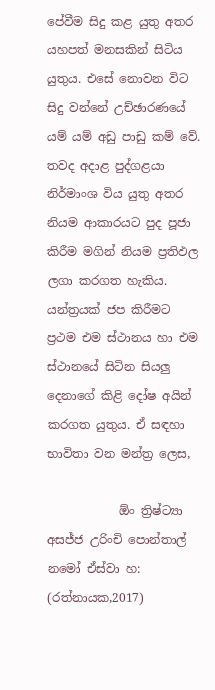පේවීම සිදු කළ යුතු අතර යහපත් මනසකින් සිටිය යුතුය. එසේ නොවන විට සිදු වන්නේ උච්ඡාරණයේ යම් යම් අඩු පාඩු කම් වේ. තවද අදාළ පුද්ගළයා නිර්මාංශ විය යුතු අතර නියම ආකාරයට පුද පූජා කිරීම මගින් නියම ප්‍රතිඵල ලගා කරගත හැකිය. යන්ත්‍රයක් ජප කිරීමට ප්‍රථම එම ස්ථානය හා එම ස්ථානයේ සිටින සියලු දෙනාගේ කිළි දෝෂ අයින් කරගත යුතුය. ඒ සඳහා භාවිතා වන මන්ත්‍ර ලෙස,

            ඕං ත්‍රිෂ්ට්‍යා අසජ්ජ උරිංචි පොන්තාල් නමෝ ඒස්වා හ:   (රත්නායක,2017)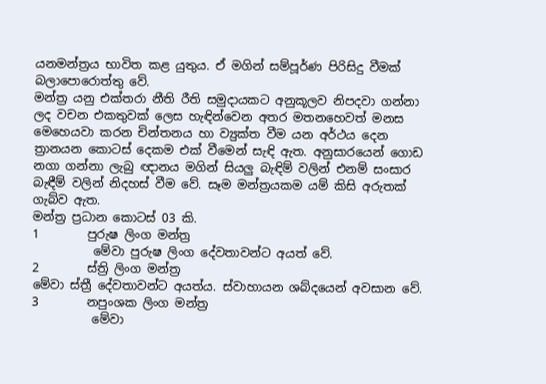යනමන්ත්‍රය භාවිත කළ යුතුය. ඒ මගින් සම්පූර්ණ පිරිසිදු වීමක් බලාපොරොත්තු වේ.
මන්ත්‍ර යනු එක්තරා නීති රීති සමුදායකට අනුකූලව නිපදවා ගන්නා ලද වචන එකතුවක් ලෙස හැඳින්වෙන අතර මතනහෙවත් මනස මෙහෙයවා කරන චින්තනය හා ව්‍යුක්ත වීම යන අර්ථය දෙන ත්‍රානයන කොටස් දෙකම එක් වීමෙන් සැඳි ඇත. අනුසාරයෙන් ගොඩ නගා ගන්නා ලැබු ඥානය මගින් සියලු බැඳිම් වලින් එනම් සංසාර බැඳීම් වලින් නිදහස් වීම වේ. සෑම මන්ත්‍රයකම යම් කිසි අරුතක් ගැබ්ව ඇත.
මන්ත්‍ර ප්‍රධාන කොටස් 03 කි.
1        පුරුෂ ලිංග මන්ත්‍ර
          මේවා පුරුෂ ලිංග දේවතාවන්ට අයත් වේ.
2        ස්ත්‍රි ලිංග මන්ත්‍ර                                                                                                                    මේවා ස්ත්‍රී දේවතාවන්ට අයත්ය. ස්වාහායන ශබ්දයෙන් අවසාන වේ.
3        නපුංශක ලිංග මන්ත්‍ර
          මේවා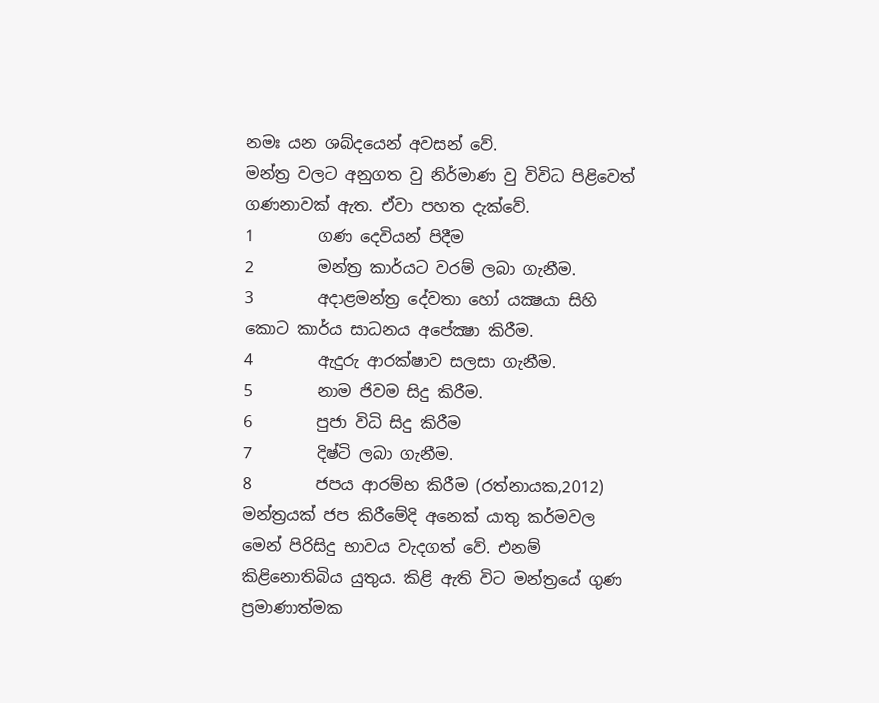නමඃ යන ශබ්දයෙන් අවසන් වේ.
මන්ත්‍ර වලට අනුගත වු නිර්මාණ වු විවිධ පිළිවෙත් ගණනාවක් ඇත. ඒවා පහත දැක්වේ.
1        ගණ දෙවියන් පිදීම
2        මන්ත්‍ර කාර්යට වරම් ලබා ගැනීම.
3        අදාළමන්ත්‍ර දේවතා හෝ යක්‍ෂයා සිහි කොට කාර්ය සාධනය අපේක්‍ෂා කිරීම.
4        ඇදුරු ආරක්ෂාව සලසා ගැනීම.
5        නාම ජිවම සිදු කිරීම.
6        පුජා විධි සිදු කිරීම
7        දිෂ්ටි ලබා ගැනීම.
8        ජපය ආරම්භ කිරීම (රත්නායක,2012)
මන්ත්‍රයක් ජප කිරීමේදි අනෙක් යාතු කර්මවල මෙන් පිරිසිදු භාවය වැදගත් වේ. එනම් කිළිනොතිබිය යුතුය. කිළි ඇති විට මන්ත්‍රයේ ගුණ ප්‍රමාණාත්මක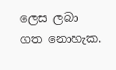ලෙස ලබා ගත නොහැක.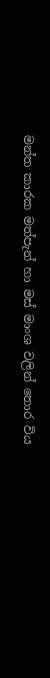මන්ත කාරක මත්පැන් හා මස් මාංශ වලින් තොර විය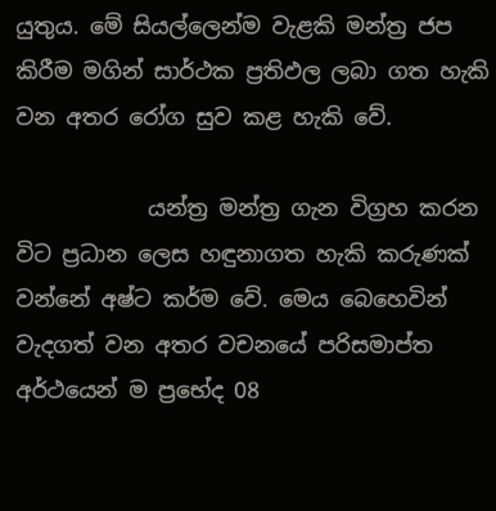යුතුය. මේ සියල්ලෙන්ම වැළකි මන්ත්‍ර ජප කිරීම මගින් සාර්ථක ප්‍රතිඵල ලබා ගත හැකි වන අතර රෝග සුව කළ හැකි වේ.

            යන්ත්‍ර මන්ත්‍ර ගැන විග්‍රහ කරන විට ප්‍රධාන ලෙස හඳුනාගත හැකි කරුණක් වන්නේ අෂ්ට කර්ම වේ. මෙය බෙහෙවින් වැදගත් වන අතර වචනයේ පරිසමාප්ත අර්ථයෙන් ම ප්‍රභේද 08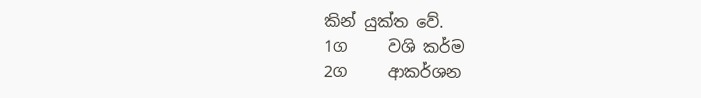කින් යුක්ත වේ.
1ග     වශි කර්ම
2ග     ආකර්ශන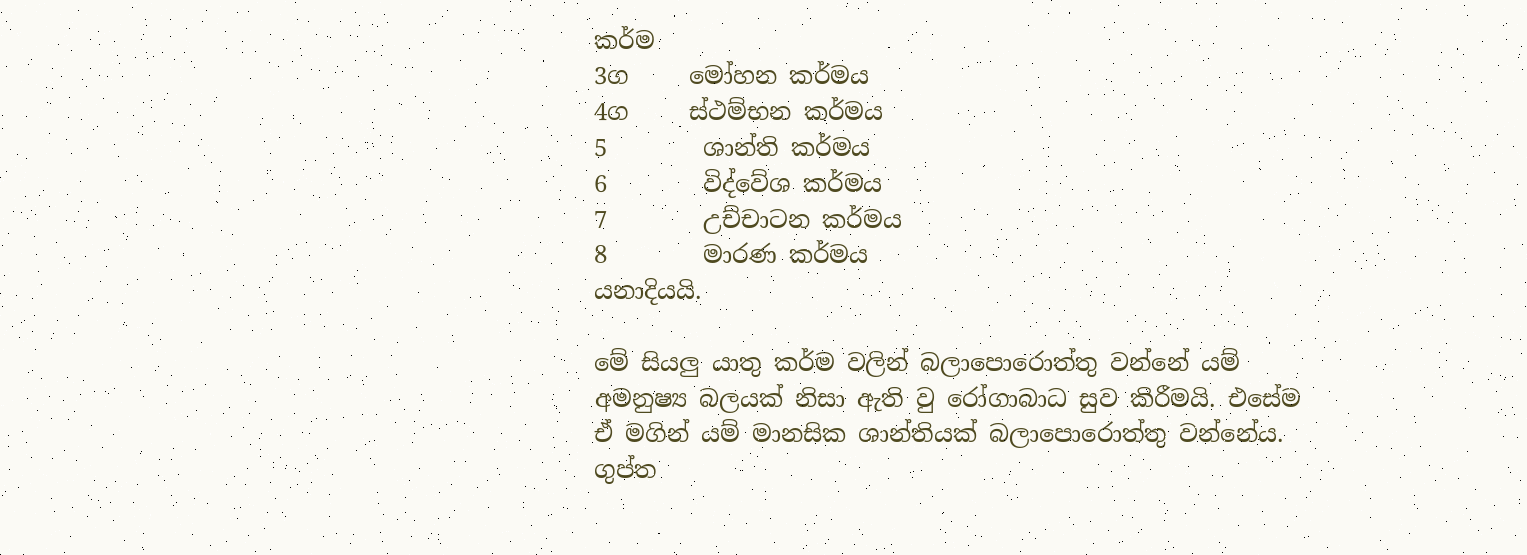කර්ම
3ග     මෝහන කර්මය
4ග     ස්ථම්භන කර්මය
5        ශාන්ති කර්මය
6        විද්වේශ කර්මය
7        උච්චාටන කර්මය
8        මාරණ කර්මය
යනාදියයි.

මේ සියලු යාතු කර්ම වලින් බලාපොරොත්තු වන්නේ යම් අමනුෂ්‍ය බලයක් නිසා ඇති වු රෝගාබාධ සුව කිරීමයි. එසේම ඒ මගින් යම් මානසික ශාන්තියක් බලාපොරොත්තු වන්නේය.
ගුප්ත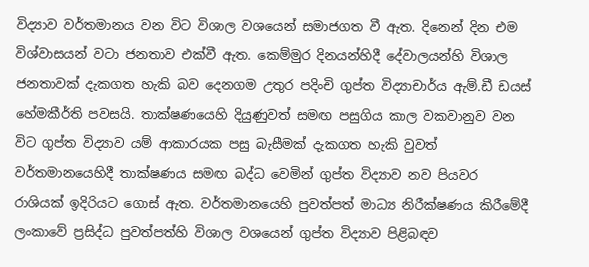විද්‍යාව වර්තමානය වන විට විශාල වශයෙන් සමාජගත වී ඇත. දිනෙන් දින එම විශ්වාසයන් වටා ජනතාව එක්වී ඇත. කෙම්මුර දිනයන්හිදී දේවාලයන්හි විශාල ජනතාවක් දැකගත හැකි බව දෙනගම උතුර පදිංචි ගුප්ත විද්‍යාචාර්ය ඇම්.ඩී ඩයස් හේමකීර්ති පවසයි. තාක්ෂණයෙහි දියුණුවත් සමඟ පසුගිය කාල වකවානුව වන විට ගුප්ත විද්‍යාව යම් ආකාරයක පසු බැසීමක් දැකගත හැකි වුවත් වර්තමානයෙහිදී තාක්ෂණය සමඟ බද්ධ වෙමින් ගුප්ත විද්‍යාව නව පියවර රාශියක් ඉදිරියට ගොස් ඇත. වර්තමානයෙහි පුවත්පත් මාධ්‍ය නිරීක්ෂණය කිරීමේදී ලංකාවේ ප්‍රසිද්ධ පුවත්පත්හි විශාල වශයෙන් ගුප්ත විද්‍යාව පිළිබඳව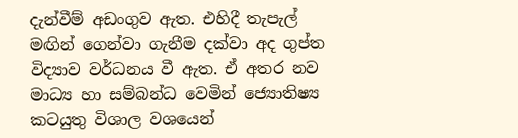දැන්වීම් අඩංගුව ඇත. එහිදී තැපැල් මඟින් ගෙන්වා ගැනීම දක්වා අද ගුප්ත විද්‍යාව වර්ධනය වී ඇත. ඒ අතර නව මාධ්‍ය හා සම්බන්ධ වෙමින් ජ්‍යොතිෂ්‍ය කටයුතු විශාල වශයෙන්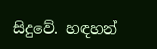සිදුවේ. හඳහන්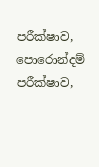පරීක්ෂාව, පොරොන්දම් පරීක්ෂාව,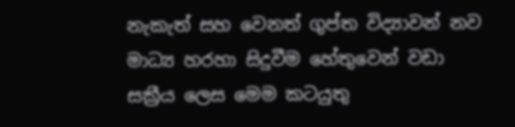නැකැත් සහ වෙනත් ගුප්ත විද්‍යාවන් නව මාධ්‍ය හරහා සිදුවීම හේතුවෙන් වඩා සක්‍රීය ලෙස මෙම කටයුතු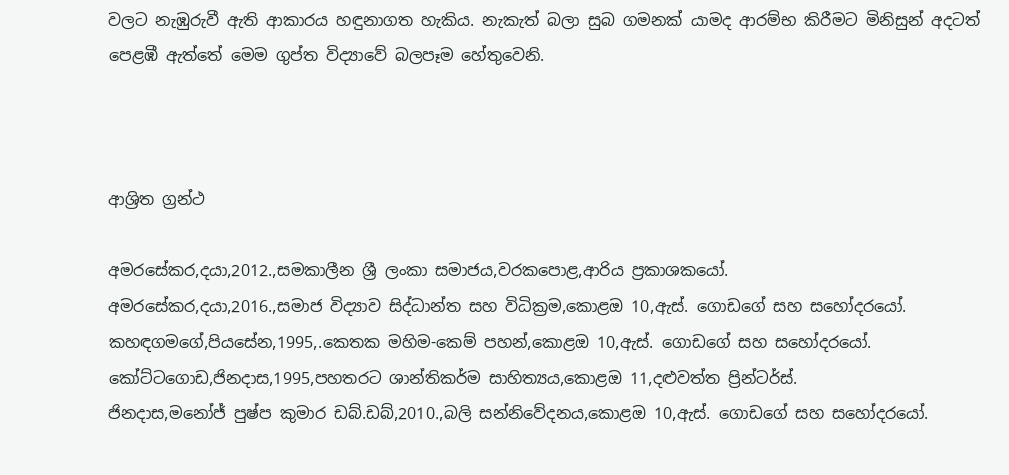වලට නැඹුරුවී ඇති ආකාරය හඳුනාගත හැකිය. නැකැත් බලා සුබ ගමනක් යාමද ආරම්භ කිරීමට මිනිසුන් අදටත් පෙළඹී ඇත්තේ මෙම ගුප්ත විද්‍යාවේ බලපෑම හේතුවෙනි.



ආශ්‍රිත ග්‍රන්ථ

අමරසේකර,දයා,2012.,සමකාලීන ශ්‍රී ලංකා සමාජය,වරකපොළ,ආරිය ප්‍රකාශකයෝ.
අමරසේකර,දයා,2016.,සමාජ විද්‍යාව සිද්ධාන්ත සහ විධික්‍රම,කොළඔ 10,ඇස්. ගොඩගේ සහ සහෝදරයෝ.
කහඳගමගේ,පියසේන,1995,.කෙතක මහිම-කෙම් පහන්,කොළඔ 10,ඇස්. ගොඩගේ සහ සහෝදරයෝ.
කෝට්ටගොඩ,ජිනදාස,1995,පහතරට ශාන්තිකර්ම සාහිත්‍යය,කොළඔ 11,දළුවත්ත ප්‍රින්ටර්ස්.
ජිනදාස,මනෝජ් පුෂ්ප කුමාර ඩබ්.ඩබ්,2010.,බලි සන්නිවේදනය,කොළඔ 10,ඇස්. ගොඩගේ සහ සහෝදරයෝ.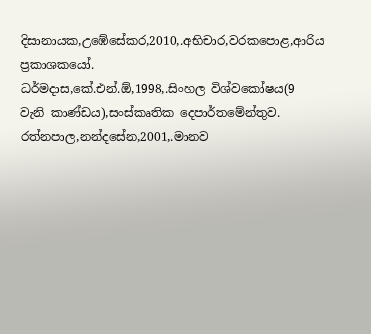දිසානායක,උඹේසේකර,2010,.අභිචාර,වරකපොළ,ආරිය ප්‍රකාශකයෝ.
ධර්මදාස,කේ.එන්.ඕ,1998,.සිංහල විශ්වකෝෂය(9 වැනි කාණ්ඩය),සංස්කෘතික දෙපාර්තමේන්තුව.
රත්නපාල,නන්දසේන,2001,.මානව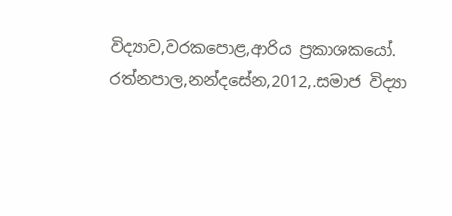විද්‍යාව,වරකපොළ,ආරිය ප්‍රකාශකයෝ.
රත්නපාල,නන්දසේන,2012,.සමාජ විද්‍යා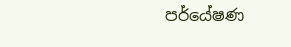පර්යේෂණ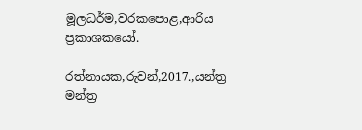මූලධර්ම,වරකපොළ,ආරිය ප්‍රකාශකයෝ.

රත්නායක,රුවන්,2017.,යන්ත්‍ර මන්ත්‍ර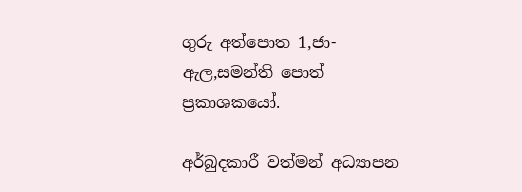ගුරු අත්පොත 1,ජා-ඇල,සමන්ති පොත් ප්‍රකාශකයෝ.

අර්බුදකාරී වත්මන් අධ්‍යාපන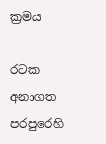ක්‍රමය

රටක අනාගත පරපුරෙහි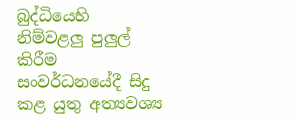බුද්ධියෙහි නිම්වළලු පුලුල් කිරීම සංවර්ධනයේදී සිදු කළ යුතු අත්‍යවශ්‍ය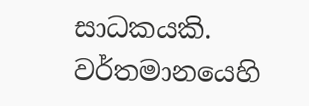සාධකයකි. වර්තමානයෙහි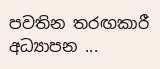පවතින තරඟකාරී අධ්‍යාපන ...